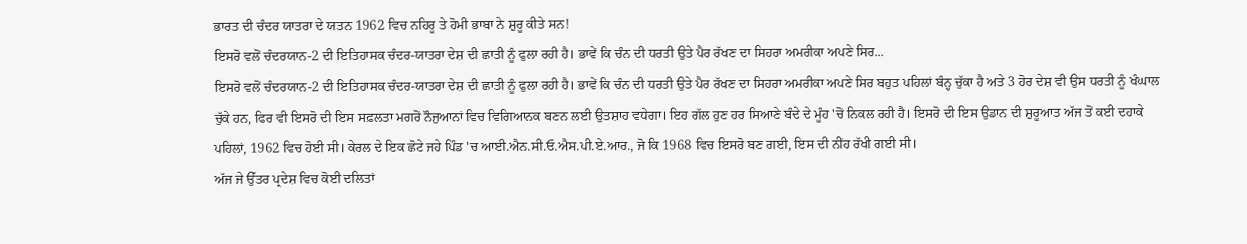ਭਾਰਤ ਦੀ ਚੰਦਰ ਯਾਤਰਾ ਦੇ ਯਤਨ 1962 ਵਿਚ ਨਹਿਰੂ ਤੇ ਹੋਮੀ ਭਾਬਾ ਨੇ ਸ਼ੁਰੂ ਕੀਤੇ ਸਨ!
ਇਸਰੋ ਵਲੋਂ ਚੰਦਰਯਾਨ-2 ਦੀ ਇਤਿਹਾਸਕ ਚੰਦਰ-ਯਾਤਰਾ ਦੇਸ਼ ਦੀ ਛਾਤੀ ਨੂੰ ਫੁਲਾ ਰਹੀ ਹੈ। ਭਾਵੇਂ ਕਿ ਚੰਨ ਦੀ ਧਰਤੀ ਉਤੇ ਪੈਰ ਰੱਖਣ ਦਾ ਸਿਹਰਾ ਅਮਰੀਕਾ ਅਪਣੇ ਸਿਰ...
ਇਸਰੋ ਵਲੋਂ ਚੰਦਰਯਾਨ-2 ਦੀ ਇਤਿਹਾਸਕ ਚੰਦਰ-ਯਾਤਰਾ ਦੇਸ਼ ਦੀ ਛਾਤੀ ਨੂੰ ਫੁਲਾ ਰਹੀ ਹੈ। ਭਾਵੇਂ ਕਿ ਚੰਨ ਦੀ ਧਰਤੀ ਉਤੇ ਪੈਰ ਰੱਖਣ ਦਾ ਸਿਹਰਾ ਅਮਰੀਕਾ ਅਪਣੇ ਸਿਰ ਬਹੁਤ ਪਹਿਲਾਂ ਬੰਨ੍ਹ ਚੁੱਕਾ ਹੈ ਅਤੇ 3 ਹੋਰ ਦੇਸ਼ ਵੀ ਉਸ ਧਰਤੀ ਨੂੰ ਖੰਘਾਲ ਚੁੱਕੇ ਹਨ, ਫਿਰ ਵੀ ਇਸਰੋ ਦੀ ਇਸ ਸਫ਼ਲਤਾ ਮਗਰੋਂ ਨੌਜੁਆਨਾਂ ਵਿਚ ਵਿਗਿਆਨਕ ਬਣਨ ਲਈ ਉਤਸ਼ਾਹ ਵਧੇਗਾ। ਇਹ ਗੱਲ ਹੁਣ ਹਰ ਸਿਆਣੇ ਬੰਦੇ ਦੇ ਮੂੰਹ 'ਚੋਂ ਨਿਕਲ ਰਹੀ ਹੈ। ਇਸਰੋ ਦੀ ਇਸ ਉਡਾਨ ਦੀ ਸ਼ੁਰੂਆਤ ਅੱਜ ਤੋਂ ਕਈ ਦਹਾਕੇ ਪਹਿਲਾਂ, 1962 ਵਿਚ ਹੋਈ ਸੀ। ਕੇਰਲ ਦੇ ਇਕ ਛੋਟੇ ਜਹੇ ਪਿੰਡ 'ਚ ਆਈ.ਐਨ.ਸੀ.ਓ.ਐਸ.ਪੀ.ਏ.ਆਰ., ਜੋ ਕਿ 1968 ਵਿਚ ਇਸਰੋ ਬਣ ਗਈ, ਇਸ ਦੀ ਨੀਂਹ ਰੱਖੀ ਗਈ ਸੀ।
ਅੱਜ ਜੇ ਉੱਤਰ ਪ੍ਰਦੇਸ਼ ਵਿਚ ਕੋਈ ਦਲਿਤਾਂ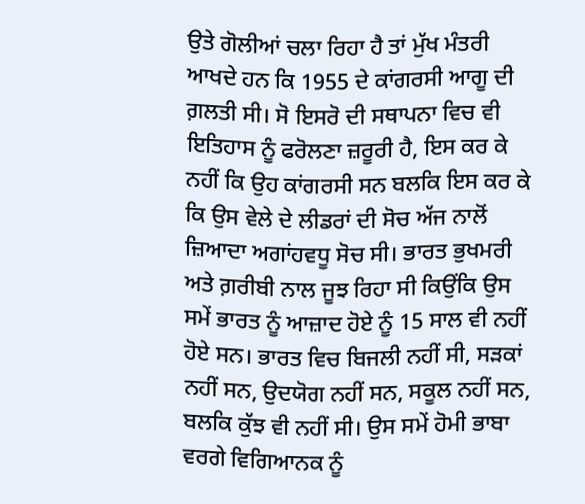ਉਤੇ ਗੋਲੀਆਂ ਚਲਾ ਰਿਹਾ ਹੈ ਤਾਂ ਮੁੱਖ ਮੰਤਰੀ ਆਖਦੇ ਹਨ ਕਿ 1955 ਦੇ ਕਾਂਗਰਸੀ ਆਗੂ ਦੀ ਗ਼ਲਤੀ ਸੀ। ਸੋ ਇਸਰੋ ਦੀ ਸਥਾਪਨਾ ਵਿਚ ਵੀ ਇਤਿਹਾਸ ਨੂੰ ਫਰੋਲਣਾ ਜ਼ਰੂਰੀ ਹੈ, ਇਸ ਕਰ ਕੇ ਨਹੀਂ ਕਿ ਉਹ ਕਾਂਗਰਸੀ ਸਨ ਬਲਕਿ ਇਸ ਕਰ ਕੇ ਕਿ ਉਸ ਵੇਲੇ ਦੇ ਲੀਡਰਾਂ ਦੀ ਸੋਚ ਅੱਜ ਨਾਲੋਂ ਜ਼ਿਆਦਾ ਅਗਾਂਹਵਧੂ ਸੋਚ ਸੀ। ਭਾਰਤ ਭੁਖਮਰੀ ਅਤੇ ਗ਼ਰੀਬੀ ਨਾਲ ਜੂਝ ਰਿਹਾ ਸੀ ਕਿਉਂਕਿ ਉਸ ਸਮੇਂ ਭਾਰਤ ਨੂੰ ਆਜ਼ਾਦ ਹੋਏ ਨੂੰ 15 ਸਾਲ ਵੀ ਨਹੀਂ ਹੋਏ ਸਨ। ਭਾਰਤ ਵਿਚ ਬਿਜਲੀ ਨਹੀਂ ਸੀ, ਸੜਕਾਂ ਨਹੀਂ ਸਨ, ਉਦਯੋਗ ਨਹੀਂ ਸਨ, ਸਕੂਲ ਨਹੀਂ ਸਨ, ਬਲਕਿ ਕੁੱਝ ਵੀ ਨਹੀਂ ਸੀ। ਉਸ ਸਮੇਂ ਹੋਮੀ ਭਾਬਾ ਵਰਗੇ ਵਿਗਿਆਨਕ ਨੂੰ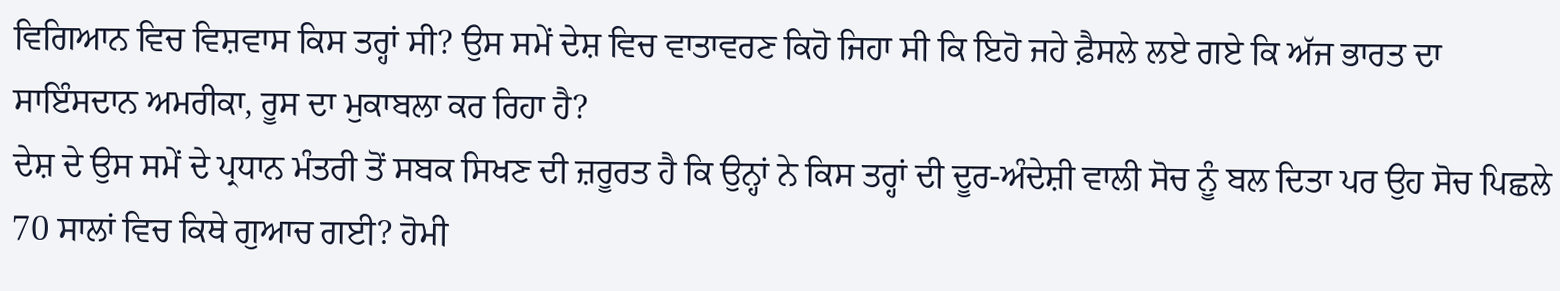ਵਿਗਿਆਨ ਵਿਚ ਵਿਸ਼ਵਾਸ ਕਿਸ ਤਰ੍ਹਾਂ ਸੀ? ਉਸ ਸਮੇਂ ਦੇਸ਼ ਵਿਚ ਵਾਤਾਵਰਣ ਕਿਹੋ ਜਿਹਾ ਸੀ ਕਿ ਇਹੋ ਜਹੇ ਫ਼ੈਸਲੇ ਲਏ ਗਏ ਕਿ ਅੱਜ ਭਾਰਤ ਦਾ ਸਾਇੰਸਦਾਨ ਅਮਰੀਕਾ, ਰੂਸ ਦਾ ਮੁਕਾਬਲਾ ਕਰ ਰਿਹਾ ਹੈ?
ਦੇਸ਼ ਦੇ ਉਸ ਸਮੇਂ ਦੇ ਪ੍ਰਧਾਨ ਮੰਤਰੀ ਤੋਂ ਸਬਕ ਸਿਖਣ ਦੀ ਜ਼ਰੂਰਤ ਹੈ ਕਿ ਉਨ੍ਹਾਂ ਨੇ ਕਿਸ ਤਰ੍ਹਾਂ ਦੀ ਦੂਰ-ਅੰਦੇਸ਼ੀ ਵਾਲੀ ਸੋਚ ਨੂੰ ਬਲ ਦਿਤਾ ਪਰ ਉਹ ਸੋਚ ਪਿਛਲੇ 70 ਸਾਲਾਂ ਵਿਚ ਕਿਥੇ ਗੁਆਚ ਗਈ? ਹੋਮੀ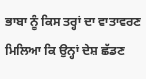ਭਾਬਾ ਨੂੰ ਕਿਸ ਤਰ੍ਹਾਂ ਦਾ ਵਾਤਾਵਰਣ ਮਿਲਿਆ ਕਿ ਉਨ੍ਹਾਂ ਦੇਸ਼ ਛੱਡਣ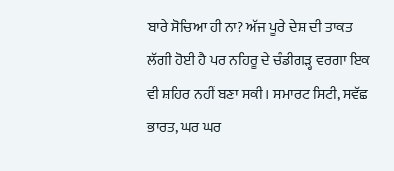ਬਾਰੇ ਸੋਚਿਆ ਹੀ ਨਾ? ਅੱਜ ਪੂਰੇ ਦੇਸ਼ ਦੀ ਤਾਕਤ ਲੱਗੀ ਹੋਈ ਹੈ ਪਰ ਨਹਿਰੂ ਦੇ ਚੰਡੀਗੜ੍ਹ ਵਰਗਾ ਇਕ ਵੀ ਸ਼ਹਿਰ ਨਹੀਂ ਬਣਾ ਸਕੀ। ਸਮਾਰਟ ਸਿਟੀ, ਸਵੱਛ ਭਾਰਤ, ਘਰ ਘਰ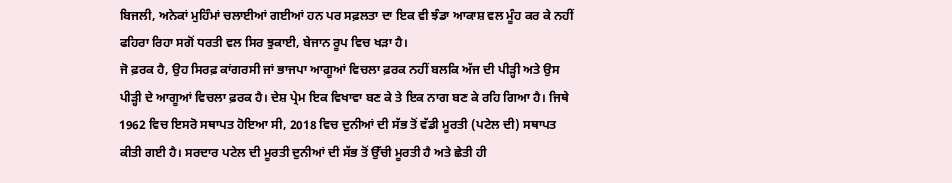ਬਿਜਲੀ, ਅਨੇਕਾਂ ਮੁਹਿੰਮਾਂ ਚਲਾਈਆਂ ਗਈਆਂ ਹਨ ਪਰ ਸਫ਼ਲਤਾ ਦਾ ਇਕ ਵੀ ਝੰਡਾ ਆਕਾਸ਼ ਵਲ ਮੂੰਹ ਕਰ ਕੇ ਨਹੀਂ ਫਹਿਰਾ ਰਿਹਾ ਸਗੋਂ ਧਰਤੀ ਵਲ ਸਿਰ ਝੁਕਾਈ, ਬੇਜਾਨ ਰੂਪ ਵਿਚ ਖੜਾ ਹੈ।
ਜੋ ਫ਼ਰਕ ਹੈ, ਉਹ ਸਿਰਫ਼ ਕਾਂਗਰਸੀ ਜਾਂ ਭਾਜਪਾ ਆਗੂਆਂ ਵਿਚਲਾ ਫ਼ਰਕ ਨਹੀਂ ਬਲਕਿ ਅੱਜ ਦੀ ਪੀੜ੍ਹੀ ਅਤੇ ਉਸ ਪੀੜ੍ਹੀ ਦੇ ਆਗੂਆਂ ਵਿਚਲਾ ਫ਼ਰਕ ਹੈ। ਦੇਸ਼ ਪ੍ਰੇਮ ਇਕ ਵਿਖਾਵਾ ਬਣ ਕੇ ਤੇ ਇਕ ਨਾਗ ਬਣ ਕੇ ਰਹਿ ਗਿਆ ਹੈ। ਜਿਥੇ 1962 ਵਿਚ ਇਸਰੋ ਸਥਾਪਤ ਹੋਇਆ ਸੀ, 2018 ਵਿਚ ਦੁਨੀਆਂ ਦੀ ਸੱਭ ਤੋਂ ਵੱਡੀ ਮੂਰਤੀ (ਪਟੇਲ ਦੀ) ਸਥਾਪਤ ਕੀਤੀ ਗਈ ਹੈ। ਸਰਦਾਰ ਪਟੇਲ ਦੀ ਮੂਰਤੀ ਦੁਨੀਆਂ ਦੀ ਸੱਭ ਤੋਂ ਉੱਚੀ ਮੂਰਤੀ ਹੈ ਅਤੇ ਛੇਤੀ ਹੀ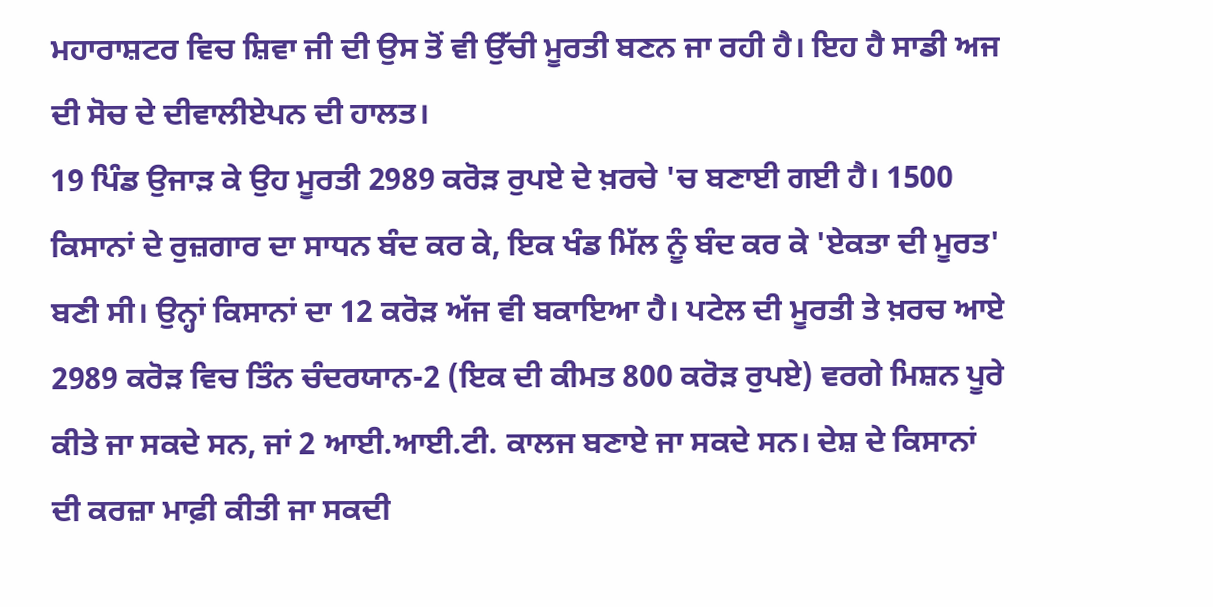ਮਹਾਰਾਸ਼ਟਰ ਵਿਚ ਸ਼ਿਵਾ ਜੀ ਦੀ ਉਸ ਤੋਂ ਵੀ ਉੱਚੀ ਮੂਰਤੀ ਬਣਨ ਜਾ ਰਹੀ ਹੈ। ਇਹ ਹੈ ਸਾਡੀ ਅਜ ਦੀ ਸੋਚ ਦੇ ਦੀਵਾਲੀਏਪਨ ਦੀ ਹਾਲਤ।
19 ਪਿੰਡ ਉਜਾੜ ਕੇ ਉਹ ਮੂਰਤੀ 2989 ਕਰੋੜ ਰੁਪਏ ਦੇ ਖ਼ਰਚੇ 'ਚ ਬਣਾਈ ਗਈ ਹੈ। 1500 ਕਿਸਾਨਾਂ ਦੇ ਰੁਜ਼ਗਾਰ ਦਾ ਸਾਧਨ ਬੰਦ ਕਰ ਕੇ, ਇਕ ਖੰਡ ਮਿੱਲ ਨੂੰ ਬੰਦ ਕਰ ਕੇ 'ਏਕਤਾ ਦੀ ਮੂਰਤ' ਬਣੀ ਸੀ। ਉਨ੍ਹਾਂ ਕਿਸਾਨਾਂ ਦਾ 12 ਕਰੋੜ ਅੱਜ ਵੀ ਬਕਾਇਆ ਹੈ। ਪਟੇਲ ਦੀ ਮੂਰਤੀ ਤੇ ਖ਼ਰਚ ਆਏ 2989 ਕਰੋੜ ਵਿਚ ਤਿੰਨ ਚੰਦਰਯਾਨ-2 (ਇਕ ਦੀ ਕੀਮਤ 800 ਕਰੋੜ ਰੁਪਏ) ਵਰਗੇ ਮਿਸ਼ਨ ਪੂਰੇ ਕੀਤੇ ਜਾ ਸਕਦੇ ਸਨ, ਜਾਂ 2 ਆਈ.ਆਈ.ਟੀ. ਕਾਲਜ ਬਣਾਏ ਜਾ ਸਕਦੇ ਸਨ। ਦੇਸ਼ ਦੇ ਕਿਸਾਨਾਂ ਦੀ ਕਰਜ਼ਾ ਮਾਫ਼ੀ ਕੀਤੀ ਜਾ ਸਕਦੀ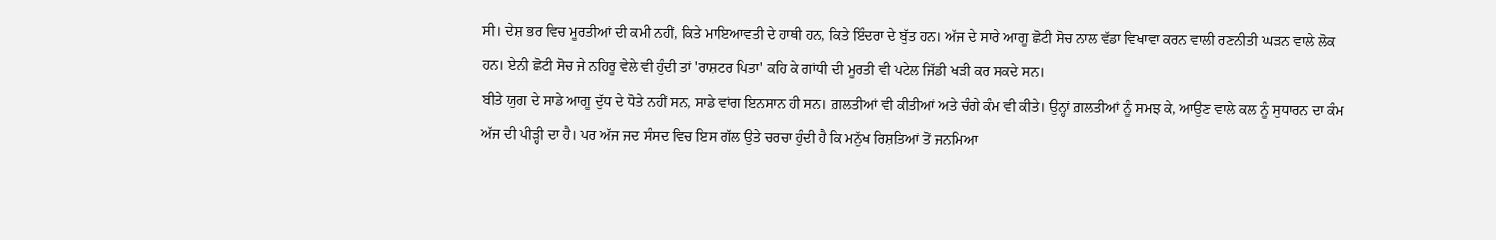ਸੀ। ਦੇਸ਼ ਭਰ ਵਿਚ ਮੂਰਤੀਆਂ ਦੀ ਕਮੀ ਨਹੀਂ, ਕਿਤੇ ਮਾਇਆਵਤੀ ਦੇ ਹਾਥੀ ਹਨ, ਕਿਤੇ ਇੰਦਰਾ ਦੇ ਬੁੱਤ ਹਨ। ਅੱਜ ਦੇ ਸਾਰੇ ਆਗੂ ਛੋਟੀ ਸੋਚ ਨਾਲ ਵੱਡਾ ਵਿਖਾਵਾ ਕਰਨ ਵਾਲੀ ਰਣਨੀਤੀ ਘੜਨ ਵਾਲੇ ਲੋਕ ਹਨ। ਏਨੀ ਛੋਟੀ ਸੋਚ ਜੇ ਨਹਿਰੂ ਵੇਲੇ ਵੀ ਹੁੰਦੀ ਤਾਂ 'ਰਾਸ਼ਟਰ ਪਿਤਾ' ਕਹਿ ਕੇ ਗਾਂਧੀ ਦੀ ਮੂਰਤੀ ਵੀ ਪਟੇਲ ਜਿੱਡੀ ਖੜੀ ਕਰ ਸਕਦੇ ਸਨ।
ਬੀਤੇ ਯੁਗ ਦੇ ਸਾਡੇ ਆਗੂ ਦੁੱਧ ਦੇ ਧੋਤੇ ਨਹੀਂ ਸਨ, ਸਾਡੇ ਵਾਂਗ ਇਨਸਾਨ ਹੀ ਸਨ। ਗ਼ਲਤੀਆਂ ਵੀ ਕੀਤੀਆਂ ਅਤੇ ਚੰਗੇ ਕੰਮ ਵੀ ਕੀਤੇ। ਉਨ੍ਹਾਂ ਗ਼ਲਤੀਆਂ ਨੂੰ ਸਮਝ ਕੇ, ਆਉਣ ਵਾਲੇ ਕਲ ਨੂੰ ਸੁਧਾਰਨ ਦਾ ਕੰਮ ਅੱਜ ਦੀ ਪੀੜ੍ਹੀ ਦਾ ਹੈ। ਪਰ ਅੱਜ ਜਦ ਸੰਸਦ ਵਿਚ ਇਸ ਗੱਲ ਉਤੇ ਚਰਚਾ ਹੁੰਦੀ ਹੈ ਕਿ ਮਨੁੱਖ ਰਿਸ਼ਤਿਆਂ ਤੋਂ ਜਨਮਿਆ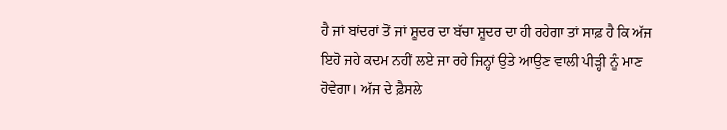ਹੈ ਜਾਂ ਬਾਂਦਰਾਂ ਤੋਂ ਜਾਂ ਸ਼ੂਦਰ ਦਾ ਬੱਚਾ ਸ਼ੂਦਰ ਦਾ ਹੀ ਰਹੇਗਾ ਤਾਂ ਸਾਫ਼ ਹੈ ਕਿ ਅੱਜ ਇਹੋ ਜਹੇ ਕਦਮ ਨਹੀਂ ਲਏ ਜਾ ਰਹੇ ਜਿਨ੍ਹਾਂ ਉਤੇ ਆਉਣ ਵਾਲੀ ਪੀੜ੍ਹੀ ਨੂੰ ਮਾਣ ਹੋਵੇਗਾ। ਅੱਜ ਦੇ ਫ਼ੈਸਲੇ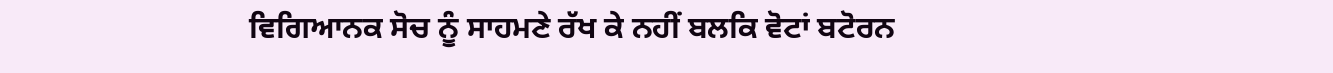ਵਿਗਿਆਨਕ ਸੋਚ ਨੂੰ ਸਾਹਮਣੇ ਰੱਖ ਕੇ ਨਹੀਂ ਬਲਕਿ ਵੋਟਾਂ ਬਟੋਰਨ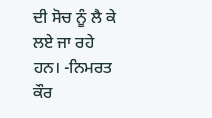ਦੀ ਸੋਚ ਨੂੰ ਲੈ ਕੇ ਲਏ ਜਾ ਰਹੇ ਹਨ। -ਨਿਮਰਤ ਕੌਰ